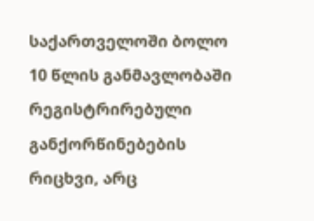საქართველოში ბოლო 10 წლის განმავლობაში რეგისტრირებული განქორწინებების რიცხვი, არც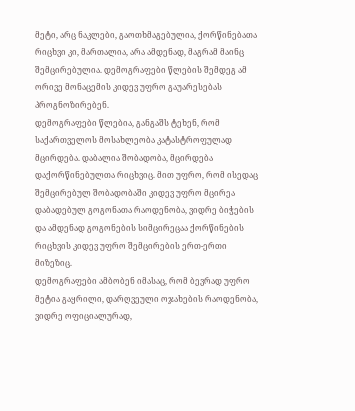მეტი, არც ნაკლები, გაოთხმაგებულია, ქორწინებათა რიცხვი კი, მართალია, არა ამდენად, მაგრამ მაინც შემცირებულია. დემოგრაფები წლების შემდეგ ამ ორივე მონაცემის კიდევ უფრო გაუარესებას პროგნოზირებენ.
დემოგრაფები წლებია, განგაშს ტეხენ, რომ საქართველოს მოსახლეობა კატასტროფულად მცირდება. დაბალია შობადობა, მცირდება დაქორწინებულთა რიცხვიც. მით უფრო, რომ ისედაც შემცირებულ შობადობაში კიდევ უფრო მცირეა დაბადებულ გოგონათა რაოდენობა, ვიდრე ბიჭების და ამდენად გოგონების სიმცირეცაა ქორწინების რიცხვის კიდევ უფრო შემცირების ერთ-ერთი მიზეზიც.
დემოგრაფები ამბობენ იმასაც, რომ ბევრად უფრო მეტია გაყრილი, დარღვეული ოჯახების რაოდენობა, ვიდრე ოფიციალურად,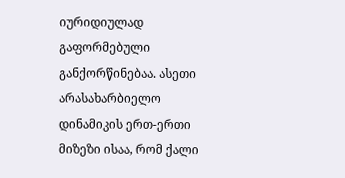იურიდიულად გაფორმებული განქორწინებაა. ასეთი არასახარბიელო დინამიკის ერთ-ერთი მიზეზი ისაა, რომ ქალი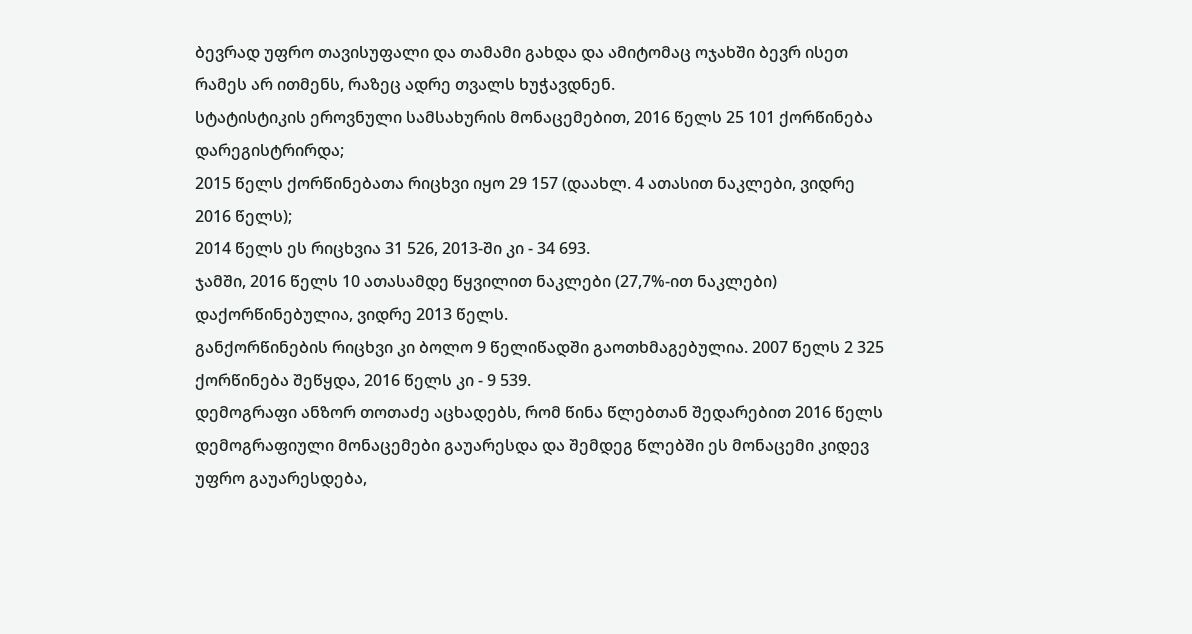ბევრად უფრო თავისუფალი და თამამი გახდა და ამიტომაც ოჯახში ბევრ ისეთ რამეს არ ითმენს, რაზეც ადრე თვალს ხუჭავდნენ.
სტატისტიკის ეროვნული სამსახურის მონაცემებით, 2016 წელს 25 101 ქორწინება დარეგისტრირდა;
2015 წელს ქორწინებათა რიცხვი იყო 29 157 (დაახლ. 4 ათასით ნაკლები, ვიდრე 2016 წელს);
2014 წელს ეს რიცხვია 31 526, 2013-ში კი - 34 693.
ჯამში, 2016 წელს 10 ათასამდე წყვილით ნაკლები (27,7%-ით ნაკლები) დაქორწინებულია, ვიდრე 2013 წელს.
განქორწინების რიცხვი კი ბოლო 9 წელიწადში გაოთხმაგებულია. 2007 წელს 2 325 ქორწინება შეწყდა, 2016 წელს კი - 9 539.
დემოგრაფი ანზორ თოთაძე აცხადებს, რომ წინა წლებთან შედარებით 2016 წელს დემოგრაფიული მონაცემები გაუარესდა და შემდეგ წლებში ეს მონაცემი კიდევ უფრო გაუარესდება,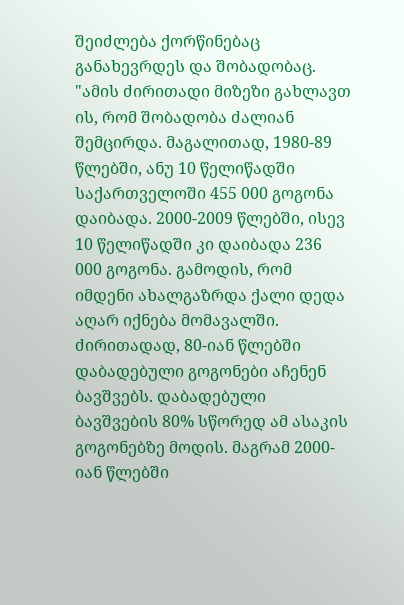შეიძლება ქორწინებაც განახევრდეს და შობადობაც. "ამის ძირითადი მიზეზი გახლავთ ის, რომ შობადობა ძალიან შემცირდა. მაგალითად, 1980-89 წლებში, ანუ 10 წელიწადში საქართველოში 455 000 გოგონა დაიბადა. 2000-2009 წლებში, ისევ 10 წელიწადში კი დაიბადა 236 000 გოგონა. გამოდის, რომ იმდენი ახალგაზრდა ქალი დედა აღარ იქნება მომავალში. ძირითადად, 80-იან წლებში დაბადებული გოგონები აჩენენ ბავშვებს. დაბადებული ბავშვების 80% სწორედ ამ ასაკის გოგონებზე მოდის. მაგრამ 2000-იან წლებში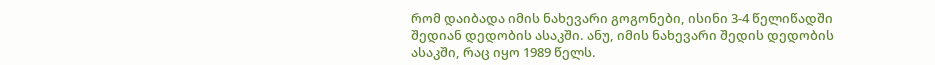რომ დაიბადა იმის ნახევარი გოგონები, ისინი 3-4 წელიწადში შედიან დედობის ასაკში. ანუ, იმის ნახევარი შედის დედობის ასაკში, რაც იყო 1989 წელს.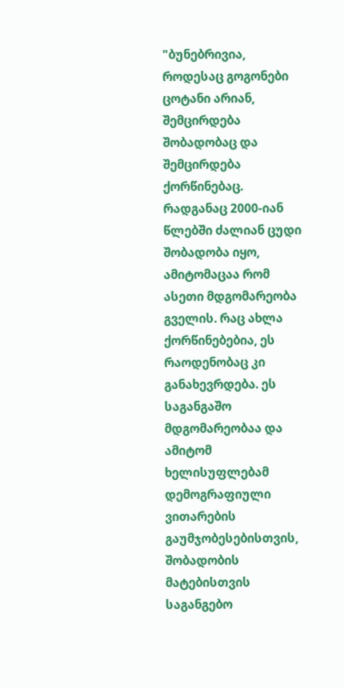"ბუნებრივია, როდესაც გოგონები ცოტანი არიან, შემცირდება შობადობაც და შემცირდება ქორწინებაც. რადგანაც 2000-იან წლებში ძალიან ცუდი შობადობა იყო, ამიტომაცაა რომ ასეთი მდგომარეობა გველის. რაც ახლა ქორწინებებია, ეს რაოდენობაც კი განახევრდება. ეს საგანგაშო მდგომარეობაა და ამიტომ ხელისუფლებამ დემოგრაფიული ვითარების გაუმჯობესებისთვის, შობადობის მატებისთვის საგანგებო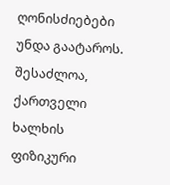ღონისძიებები უნდა გაატაროს. შესაძლოა, ქართველი ხალხის ფიზიკური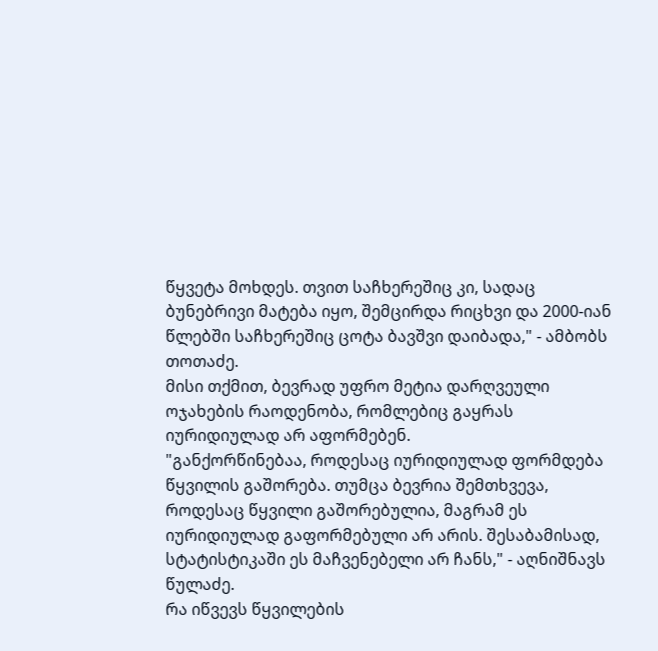წყვეტა მოხდეს. თვით საჩხერეშიც კი, სადაც ბუნებრივი მატება იყო, შემცირდა რიცხვი და 2000-იან წლებში საჩხერეშიც ცოტა ბავშვი დაიბადა," - ამბობს თოთაძე.
მისი თქმით, ბევრად უფრო მეტია დარღვეული ოჯახების რაოდენობა, რომლებიც გაყრას იურიდიულად არ აფორმებენ.
"განქორწინებაა, როდესაც იურიდიულად ფორმდება წყვილის გაშორება. თუმცა ბევრია შემთხვევა, როდესაც წყვილი გაშორებულია, მაგრამ ეს იურიდიულად გაფორმებული არ არის. შესაბამისად, სტატისტიკაში ეს მაჩვენებელი არ ჩანს," - აღნიშნავს წულაძე.
რა იწვევს წყვილების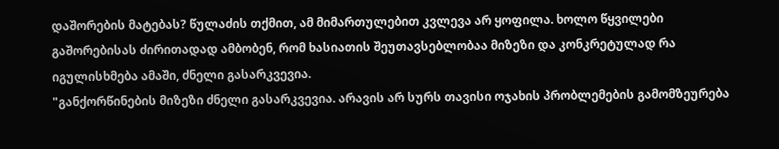დაშორების მატებას? წულაძის თქმით, ამ მიმართულებით კვლევა არ ყოფილა. ხოლო წყვილები გაშორებისას ძირითადად ამბობენ, რომ ხასიათის შეუთავსებლობაა მიზეზი და კონკრეტულად რა იგულისხმება ამაში, ძნელი გასარკვევია.
"განქორწინების მიზეზი ძნელი გასარკვევია. არავის არ სურს თავისი ოჯახის პრობლემების გამომზეურება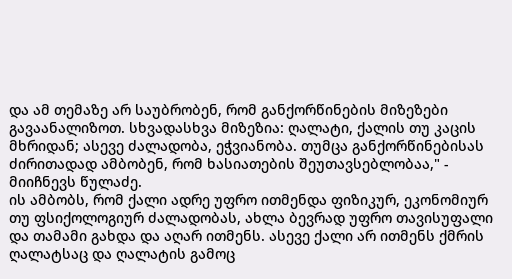და ამ თემაზე არ საუბრობენ, რომ განქორწინების მიზეზები გავაანალიზოთ. სხვადასხვა მიზეზია: ღალატი, ქალის თუ კაცის მხრიდან; ასევე ძალადობა, ეჭვიანობა. თუმცა განქორწინებისას ძირითადად ამბობენ, რომ ხასიათების შეუთავსებლობაა," - მიიჩნევს წულაძე.
ის ამბობს, რომ ქალი ადრე უფრო ითმენდა ფიზიკურ, ეკონომიურ თუ ფსიქოლოგიურ ძალადობას, ახლა ბევრად უფრო თავისუფალი და თამამი გახდა და აღარ ითმენს. ასევე ქალი არ ითმენს ქმრის ღალატსაც და ღალატის გამოც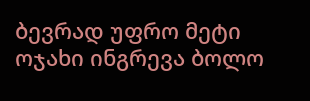ბევრად უფრო მეტი ოჯახი ინგრევა ბოლო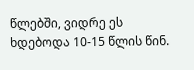წლებში, ვიდრე ეს ხდებოდა 10-15 წლის წინ.